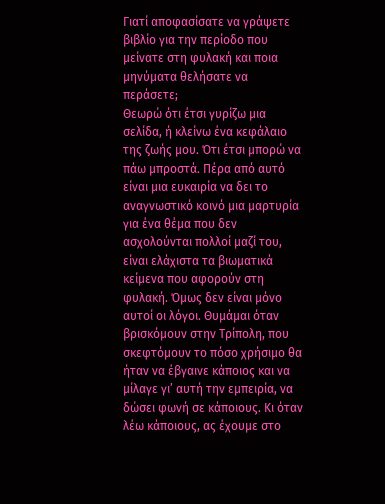Γιατί αποφασίσατε να γράψετε βιβλίο για την περίοδο που μείνατε στη φυλακή και ποια μηνύματα θελήσατε να περάσετε;
Θεωρώ ότι έτσι γυρίζω μια σελίδα, ή κλείνω ένα κεφάλαιο της ζωής μου. Ότι έτσι μπορώ να πάω μπροστά. Πέρα από αυτό είναι μια ευκαιρία να δει το αναγνωστικό κοινό μια μαρτυρία για ένα θέμα που δεν ασχολούνται πολλοί μαζί του, είναι ελάχιστα τα βιωματικά κείμενα που αφορούν στη φυλακή. Όμως δεν είναι μόνο αυτοί οι λόγοι. Θυμάμαι όταν βρισκόμουν στην Τρίπολη, που σκεφτόμουν το πόσο χρήσιμο θα ήταν να έβγαινε κάποιος και να μίλαγε γι’ αυτή την εμπειρία, να δώσει φωνή σε κάποιους. Κι όταν λέω κάποιους, ας έχουμε στο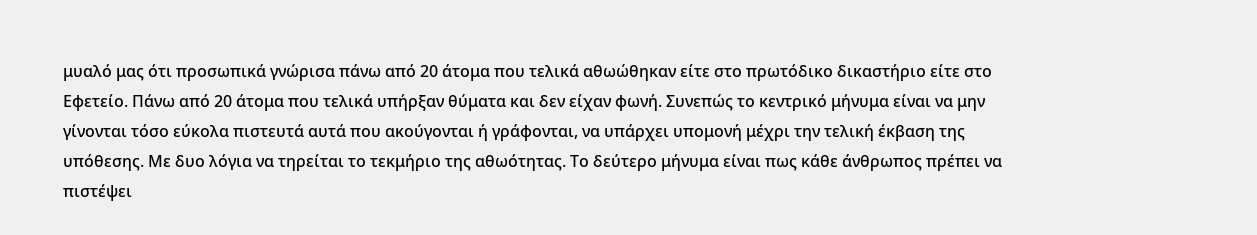μυαλό μας ότι προσωπικά γνώρισα πάνω από 20 άτομα που τελικά αθωώθηκαν είτε στο πρωτόδικο δικαστήριο είτε στο Εφετείο. Πάνω από 20 άτομα που τελικά υπήρξαν θύματα και δεν είχαν φωνή. Συνεπώς το κεντρικό μήνυμα είναι να μην γίνονται τόσο εύκολα πιστευτά αυτά που ακούγονται ή γράφονται, να υπάρχει υπομονή μέχρι την τελική έκβαση της υπόθεσης. Με δυο λόγια να τηρείται το τεκμήριο της αθωότητας. Το δεύτερο μήνυμα είναι πως κάθε άνθρωπος πρέπει να πιστέψει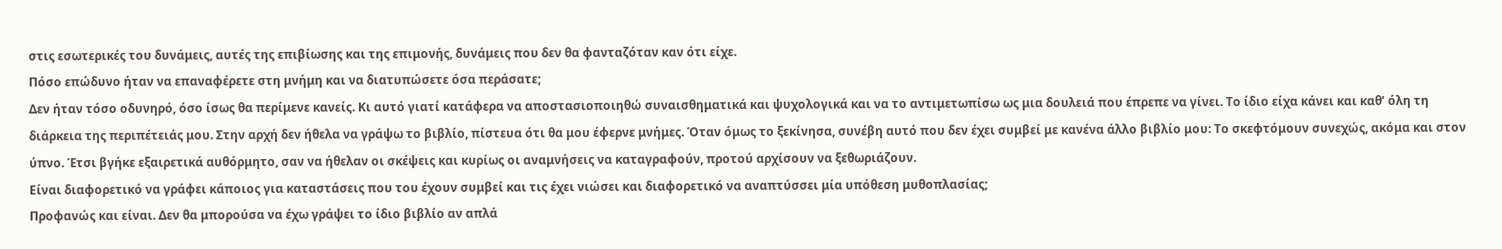στις εσωτερικές του δυνάμεις, αυτές της επιβίωσης και της επιμονής, δυνάμεις που δεν θα φανταζόταν καν ότι είχε.
Πόσο επώδυνο ήταν να επαναφέρετε στη μνήμη και να διατυπώσετε όσα περάσατε;
Δεν ήταν τόσο οδυνηρό, όσο ίσως θα περίμενε κανείς. Κι αυτό γιατί κατάφερα να αποστασιοποιηθώ συναισθηματικά και ψυχολογικά και να το αντιμετωπίσω ως μια δουλειά που έπρεπε να γίνει. Το ίδιο είχα κάνει και καθ’ όλη τη διάρκεια της περιπέτειάς μου. Στην αρχή δεν ήθελα να γράψω το βιβλίο, πίστευα ότι θα μου έφερνε μνήμες. Όταν όμως το ξεκίνησα, συνέβη αυτό που δεν έχει συμβεί με κανένα άλλο βιβλίο μου: Το σκεφτόμουν συνεχώς, ακόμα και στον ύπνο. Έτσι βγήκε εξαιρετικά αυθόρμητο, σαν να ήθελαν οι σκέψεις και κυρίως οι αναμνήσεις να καταγραφούν, προτού αρχίσουν να ξεθωριάζουν.
Είναι διαφορετικό να γράφει κάποιος για καταστάσεις που του έχουν συμβεί και τις έχει νιώσει και διαφορετικό να αναπτύσσει μία υπόθεση μυθοπλασίας;
Προφανώς και είναι. Δεν θα μπορούσα να έχω γράψει το ίδιο βιβλίο αν απλά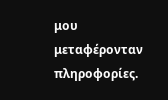μου μεταφέρονταν πληροφορίες.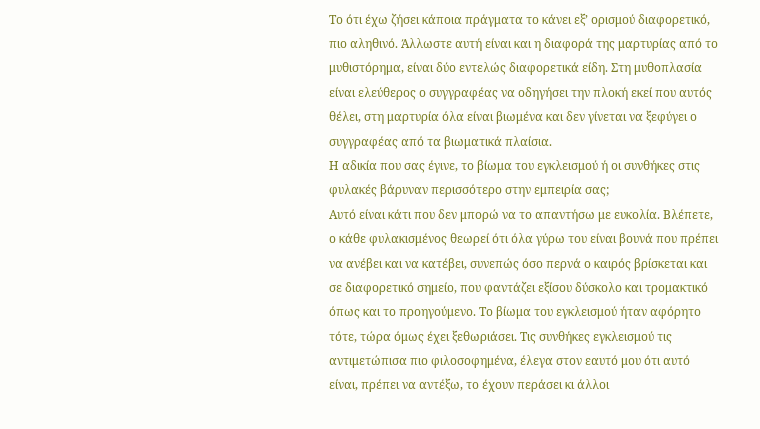Το ότι έχω ζήσει κάποια πράγματα το κάνει εξ’ ορισμού διαφορετικό, πιο αληθινό. Άλλωστε αυτή είναι και η διαφορά της μαρτυρίας από το μυθιστόρημα, είναι δύο εντελώς διαφορετικά είδη. Στη μυθοπλασία είναι ελεύθερος ο συγγραφέας να οδηγήσει την πλοκή εκεί που αυτός θέλει, στη μαρτυρία όλα είναι βιωμένα και δεν γίνεται να ξεφύγει ο συγγραφέας από τα βιωματικά πλαίσια.
Η αδικία που σας έγινε, το βίωμα του εγκλεισμού ή οι συνθήκες στις φυλακές βάρυναν περισσότερο στην εμπειρία σας;
Αυτό είναι κάτι που δεν μπορώ να το απαντήσω με ευκολία. Βλέπετε, ο κάθε φυλακισμένος θεωρεί ότι όλα γύρω του είναι βουνά που πρέπει να ανέβει και να κατέβει, συνεπώς όσο περνά ο καιρός βρίσκεται και σε διαφορετικό σημείο, που φαντάζει εξίσου δύσκολο και τρομακτικό όπως και το προηγούμενο. Το βίωμα του εγκλεισμού ήταν αφόρητο τότε, τώρα όμως έχει ξεθωριάσει. Τις συνθήκες εγκλεισμού τις αντιμετώπισα πιο φιλοσοφημένα, έλεγα στον εαυτό μου ότι αυτό είναι, πρέπει να αντέξω, το έχουν περάσει κι άλλοι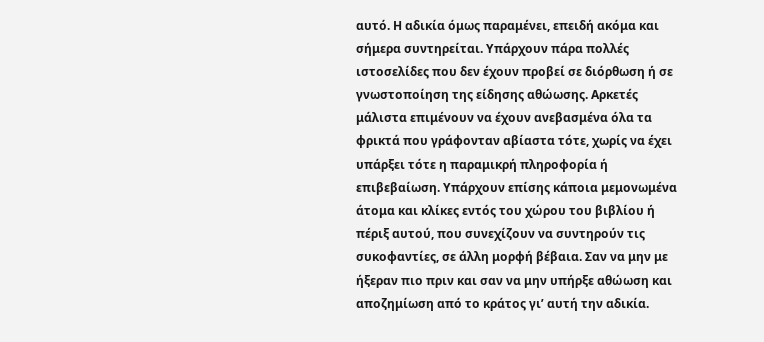αυτό. Η αδικία όμως παραμένει, επειδή ακόμα και σήμερα συντηρείται. Υπάρχουν πάρα πολλές ιστοσελίδες που δεν έχουν προβεί σε διόρθωση ή σε γνωστοποίηση της είδησης αθώωσης. Αρκετές μάλιστα επιμένουν να έχουν ανεβασμένα όλα τα φρικτά που γράφονταν αβίαστα τότε, χωρίς να έχει υπάρξει τότε η παραμικρή πληροφορία ή επιβεβαίωση. Υπάρχουν επίσης κάποια μεμονωμένα άτομα και κλίκες εντός του χώρου του βιβλίου ή πέριξ αυτού, που συνεχίζουν να συντηρούν τις συκοφαντίες, σε άλλη μορφή βέβαια. Σαν να μην με ήξεραν πιο πριν και σαν να μην υπήρξε αθώωση και αποζημίωση από το κράτος γι’ αυτή την αδικία.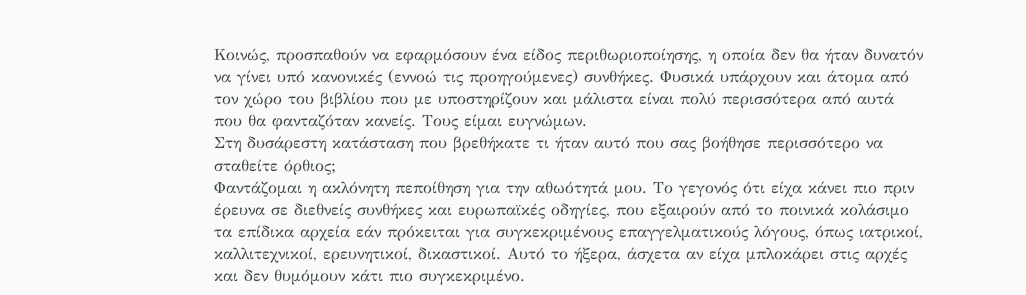Κοινώς, προσπαθούν να εφαρμόσουν ένα είδος περιθωριοποίησης, η οποία δεν θα ήταν δυνατόν να γίνει υπό κανονικές (εννοώ τις προηγούμενες) συνθήκες. Φυσικά υπάρχουν και άτομα από τον χώρο του βιβλίου που με υποστηρίζουν και μάλιστα είναι πολύ περισσότερα από αυτά που θα φανταζόταν κανείς. Τους είμαι ευγνώμων.
Στη δυσάρεστη κατάσταση που βρεθήκατε τι ήταν αυτό που σας βοήθησε περισσότερο να σταθείτε όρθιος;
Φαντάζομαι η ακλόνητη πεποίθηση για την αθωότητά μου. Το γεγονός ότι είχα κάνει πιο πριν έρευνα σε διεθνείς συνθήκες και ευρωπαϊκές οδηγίες, που εξαιρούν από το ποινικά κολάσιμο τα επίδικα αρχεία εάν πρόκειται για συγκεκριμένους επαγγελματικούς λόγους, όπως ιατρικοί, καλλιτεχνικοί, ερευνητικοί, δικαστικοί. Αυτό το ήξερα, άσχετα αν είχα μπλοκάρει στις αρχές και δεν θυμόμουν κάτι πιο συγκεκριμένο.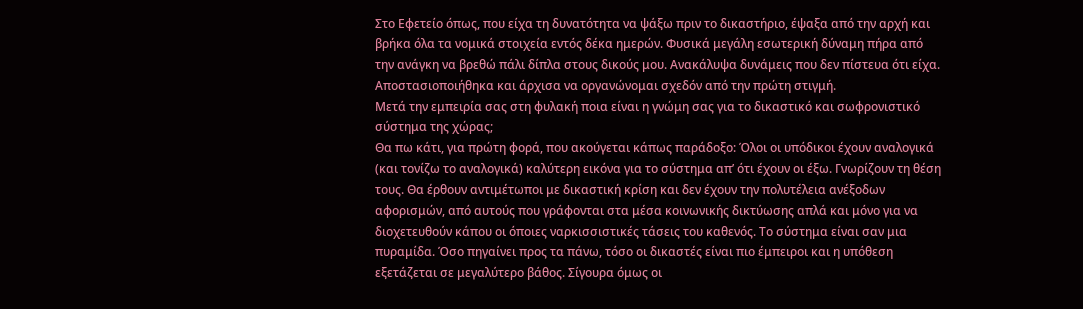Στο Εφετείο όπως, που είχα τη δυνατότητα να ψάξω πριν το δικαστήριο, έψαξα από την αρχή και βρήκα όλα τα νομικά στοιχεία εντός δέκα ημερών. Φυσικά μεγάλη εσωτερική δύναμη πήρα από την ανάγκη να βρεθώ πάλι δίπλα στους δικούς μου. Ανακάλυψα δυνάμεις που δεν πίστευα ότι είχα. Αποστασιοποιήθηκα και άρχισα να οργανώνομαι σχεδόν από την πρώτη στιγμή.
Μετά την εμπειρία σας στη φυλακή ποια είναι η γνώμη σας για το δικαστικό και σωφρονιστικό σύστημα της χώρας;
Θα πω κάτι, για πρώτη φορά, που ακούγεται κάπως παράδοξο: Όλοι οι υπόδικοι έχουν αναλογικά (και τονίζω το αναλογικά) καλύτερη εικόνα για το σύστημα απ’ ότι έχουν οι έξω. Γνωρίζουν τη θέση τους. Θα έρθουν αντιμέτωποι με δικαστική κρίση και δεν έχουν την πολυτέλεια ανέξοδων αφορισμών, από αυτούς που γράφονται στα μέσα κοινωνικής δικτύωσης απλά και μόνο για να διοχετευθούν κάπου οι όποιες ναρκισσιστικές τάσεις του καθενός. Το σύστημα είναι σαν μια πυραμίδα. Όσο πηγαίνει προς τα πάνω, τόσο οι δικαστές είναι πιο έμπειροι και η υπόθεση εξετάζεται σε μεγαλύτερο βάθος. Σίγουρα όμως οι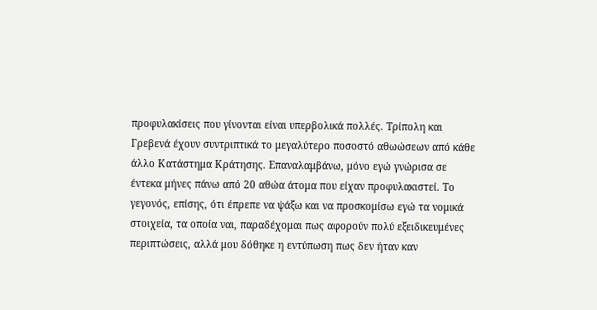προφυλακίσεις που γίνονται είναι υπερβολικά πολλές. Τρίπολη και Γρεβενά έχουν συντριπτικά το μεγαλύτερο ποσοστό αθωώσεων από κάθε άλλο Κατάστημα Κράτησης. Επαναλαμβάνω, μόνο εγώ γνώρισα σε έντεκα μήνες πάνω από 20 αθώα άτομα που είχαν προφυλακιστεί. Το γεγονός, επίσης, ότι έπρεπε να ψάξω και να προσκομίσω εγώ τα νομικά στοιχεία, τα οποία ναι, παραδέχομαι πως αφορούν πολύ εξειδικευμένες περιπτώσεις, αλλά μου δόθηκε η εντύπωση πως δεν ήταν καν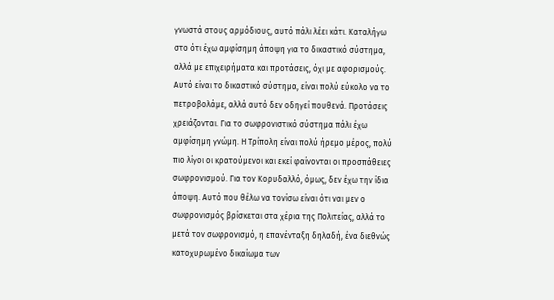γνωστά στους αρμόδιους, αυτό πάλι λέει κάτι. Καταλήγω στο ότι έχω αμφίσημη άποψη για το δικαστικό σύστημα, αλλά με επιχειρήματα και προτάσεις, όχι με αφορισμούς. Αυτό είναι το δικαστικό σύστημα, είναι πολύ εύκολο να το πετροβολάμε, αλλά αυτό δεν οδηγεί πουθενά. Προτάσεις χρειάζονται. Για το σωφρονιστικό σύστημα πάλι έχω αμφίσημη γνώμη. Η Τρίπολη είναι πολύ ήρεμο μέρος, πολύ πιο λίγοι οι κρατούμενοι και εκεί φαίνονται οι προσπάθειες σωφρονισμού. Για τον Κορυδαλλό, όμως, δεν έχω την ίδια άποψη. Αυτό που θέλω να τονίσω είναι ότι ναι μεν ο σωφρονισμός βρίσκεται στα χέρια της Πολιτείας, αλλά το μετά τον σωφρονισμό, η επανένταξη δηλαδή, ένα διεθνώς κατοχυρωμένο δικαίωμα των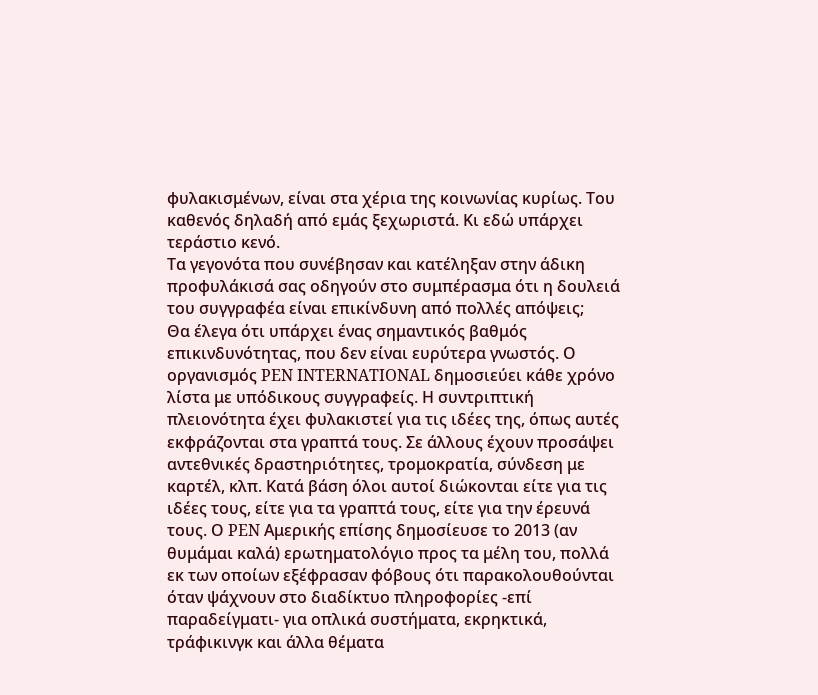φυλακισμένων, είναι στα χέρια της κοινωνίας κυρίως. Του καθενός δηλαδή από εμάς ξεχωριστά. Κι εδώ υπάρχει τεράστιο κενό.
Τα γεγονότα που συνέβησαν και κατέληξαν στην άδικη προφυλάκισά σας οδηγούν στο συμπέρασμα ότι η δουλειά του συγγραφέα είναι επικίνδυνη από πολλές απόψεις;
Θα έλεγα ότι υπάρχει ένας σημαντικός βαθμός επικινδυνότητας, που δεν είναι ευρύτερα γνωστός. Ο οργανισμός PEN INTERNATIONAL δημοσιεύει κάθε χρόνο λίστα με υπόδικους συγγραφείς. Η συντριπτική πλειονότητα έχει φυλακιστεί για τις ιδέες της, όπως αυτές εκφράζονται στα γραπτά τους. Σε άλλους έχουν προσάψει αντεθνικές δραστηριότητες, τρομοκρατία, σύνδεση με καρτέλ, κλπ. Κατά βάση όλοι αυτοί διώκονται είτε για τις ιδέες τους, είτε για τα γραπτά τους, είτε για την έρευνά τους. Ο PEN Αμερικής επίσης δημοσίευσε το 2013 (αν θυμάμαι καλά) ερωτηματολόγιο προς τα μέλη του, πολλά εκ των οποίων εξέφρασαν φόβους ότι παρακολουθούνται όταν ψάχνουν στο διαδίκτυο πληροφορίες -επί παραδείγματι- για οπλικά συστήματα, εκρηκτικά, τράφικινγκ και άλλα θέματα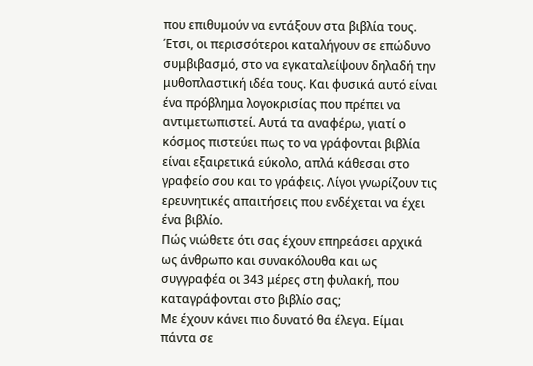που επιθυμούν να εντάξουν στα βιβλία τους. Έτσι, οι περισσότεροι καταλήγουν σε επώδυνο συμβιβασμό, στο να εγκαταλείψουν δηλαδή την μυθοπλαστική ιδέα τους. Και φυσικά αυτό είναι ένα πρόβλημα λογοκρισίας που πρέπει να αντιμετωπιστεί. Αυτά τα αναφέρω, γιατί ο κόσμος πιστεύει πως το να γράφονται βιβλία είναι εξαιρετικά εύκολο, απλά κάθεσαι στο γραφείο σου και το γράφεις. Λίγοι γνωρίζουν τις ερευνητικές απαιτήσεις που ενδέχεται να έχει ένα βιβλίο.
Πώς νιώθετε ότι σας έχουν επηρεάσει αρχικά ως άνθρωπο και συνακόλουθα και ως συγγραφέα οι 343 μέρες στη φυλακή, που καταγράφονται στο βιβλίο σας;
Με έχουν κάνει πιο δυνατό θα έλεγα. Είμαι πάντα σε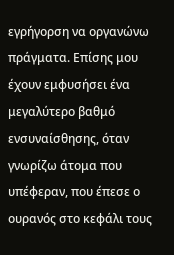εγρήγορση να οργανώνω πράγματα. Επίσης μου έχουν εμφυσήσει ένα μεγαλύτερο βαθμό ενσυναίσθησης, όταν γνωρίζω άτομα που υπέφεραν, που έπεσε ο ουρανός στο κεφάλι τους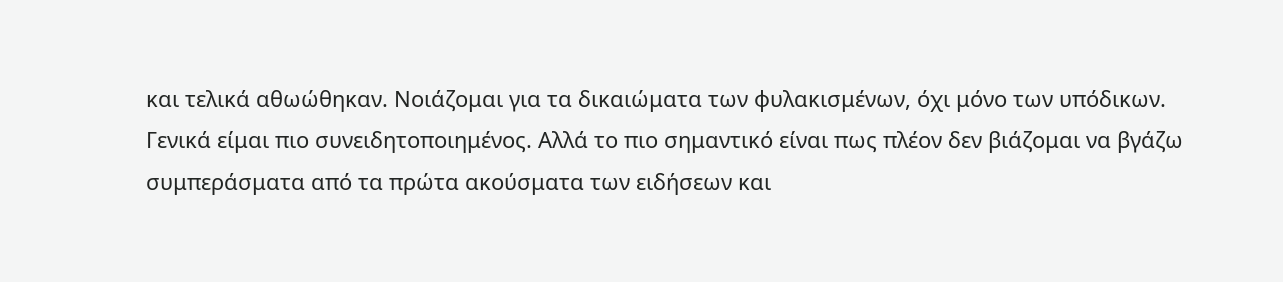και τελικά αθωώθηκαν. Νοιάζομαι για τα δικαιώματα των φυλακισμένων, όχι μόνο των υπόδικων. Γενικά είμαι πιο συνειδητοποιημένος. Αλλά το πιο σημαντικό είναι πως πλέον δεν βιάζομαι να βγάζω συμπεράσματα από τα πρώτα ακούσματα των ειδήσεων και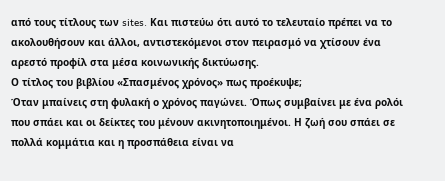από τους τίτλους των sites. Kαι πιστεύω ότι αυτό το τελευταίο πρέπει να το ακολουθήσουν και άλλοι, αντιστεκόμενοι στον πειρασμό να χτίσουν ένα αρεστό προφίλ στα μέσα κοινωνικής δικτύωσης.
Ο τίτλος του βιβλίου «Σπασμένος χρόνος» πως προέκυψε;
Όταν μπαίνεις στη φυλακή ο χρόνος παγώνει. Όπως συμβαίνει με ένα ρολόι που σπάει και οι δείκτες του μένουν ακινητοποιημένοι. Η ζωή σου σπάει σε πολλά κομμάτια και η προσπάθεια είναι να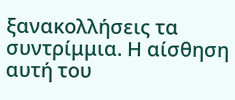ξανακολλήσεις τα συντρίμμια. Η αίσθηση αυτή του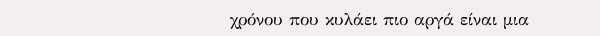χρόνου που κυλάει πιο αργά είναι μια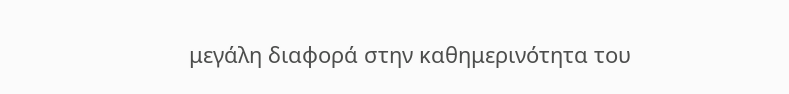μεγάλη διαφορά στην καθημερινότητα του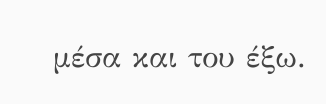μέσα και του έξω.